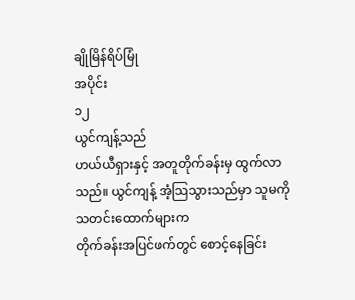ချိုမြိန်ရိပ်မြုံ
အပိုင်း
၁၂
ယွင်ကျန့်သည်
ဟယ်ယီရှားနှင့် အတူတိုက်ခန်းမှ ထွက်လာသည်။ ယွင်ကျန့် အံ့သြသွားသည်မှာ သူမကို သတင်းထောက်များက
တိုက်ခန်းအပြင်ဖက်တွင် စောင့်နေခြင်း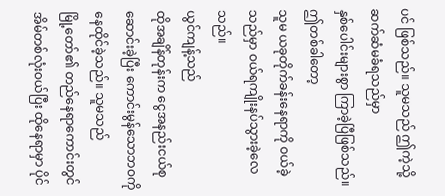ပင် ဖြစ်သည်။ သူမသည် ဤကဲ့သို့ ဆက်ဆံမခံရသည်မှာ
နှစ်ပေါင်းများစွာ ကြာခဲ့ပြီဖြစ်သည်။
ဤတစ်ခါတော့
သူမ ယခုတိုက်ခန်းနေရာကို ဝယ်ခဲ့သည်မှာ ဝယ်ရကျိုးနပ်သွားခဲ့လေသည်။
ယွင်ကျန့်သည်
ထိုအချိန်တုန်းက ငွေအနည်းငယ်စုဆောင်းခဲ့ပြီး ကောင်းမွန်သောဘဝကို နေထိုင်ခဲ့သည်။ သူမသည်
မြို့တော်၏ တည်နေရာကောင်းတွင် အိမ်တစ်လုံးဝယ်ပြီး ထိုနေရာမှာ ပိုင်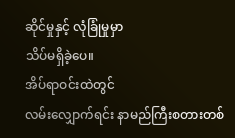ဆိုင်မှုနှင့် လုံခြုံမှုမှာ
သိပ်မရှိခဲ့ပေ။
အိပ်ရာဝင်းထဲတွင်
လမ်းလျှောက်ရင်း နာမည်ကြီးစတားတစ်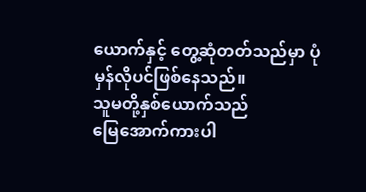ယောက်နှင့် တွေ့ဆုံတတ်သည်မှာ ပုံမှန်လိုပင်ဖြစ်နေသည်။
သူမတို့နှစ်ယောက်သည်
မြေအောက်ကားပါ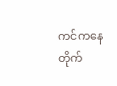ကင်ကနေ တိုက်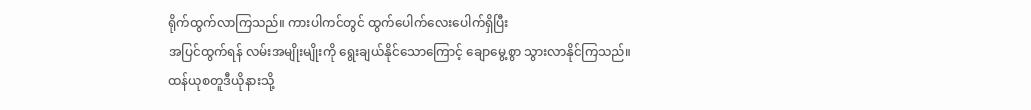ရိုက်ထွက်လာကြသည်။ ကားပါကင်တွင် ထွက်ပေါက်လေးပေါက်ရှိပြီး
အပြင်ထွက်ရန် လမ်းအမျိုးမျိုးကို ရွေးချယ်နိုင်သောကြောင့် ချောမွေ့စွာ သွားလာနိုင်ကြသည်။
ထန်ယုစတူဒီယိုနားသို့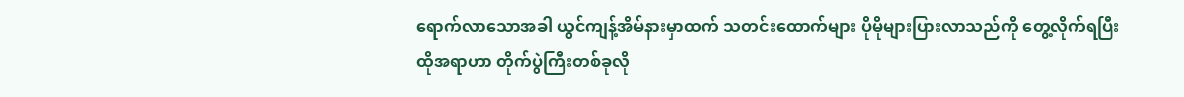ရောက်လာသောအခါ ယွင်ကျန့်အိမ်နားမှာထက် သတင်းထောက်များ ပိုမိုများပြားလာသည်ကို တွေ့လိုက်ရပြီး
ထိုအရာဟာ တိုက်ပွဲကြီးတစ်ခုလို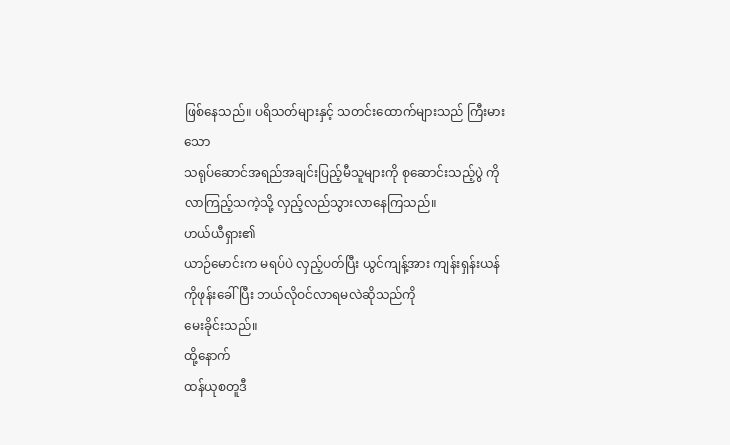ဖြစ်နေသည်။ ပရိသတ်များနှင့် သတင်းထောက်များသည် ကြီးမားသော
သရုပ်ဆောင်အရည်အချင်းပြည့်မီသူများကို စုဆောင်းသည့်ပွဲ ကို လာကြည့်သကဲ့သို့ လှည့်လည်သွားလာနေကြသည်။
ဟယ်ယီရှား၏
ယာဉ်မောင်းက မရပ်ပဲ လှည့်ပတ်ပြီး ယွင်ကျန့်အား ကျန်းရှန်းယန်ကိုဖုန်းခေါ်ပြီး ဘယ်လိုဝင်လာရမလဲဆိုသည်ကို
မေးခိုင်းသည်။
ထို့နောက်
ထန်ယုစတူဒီ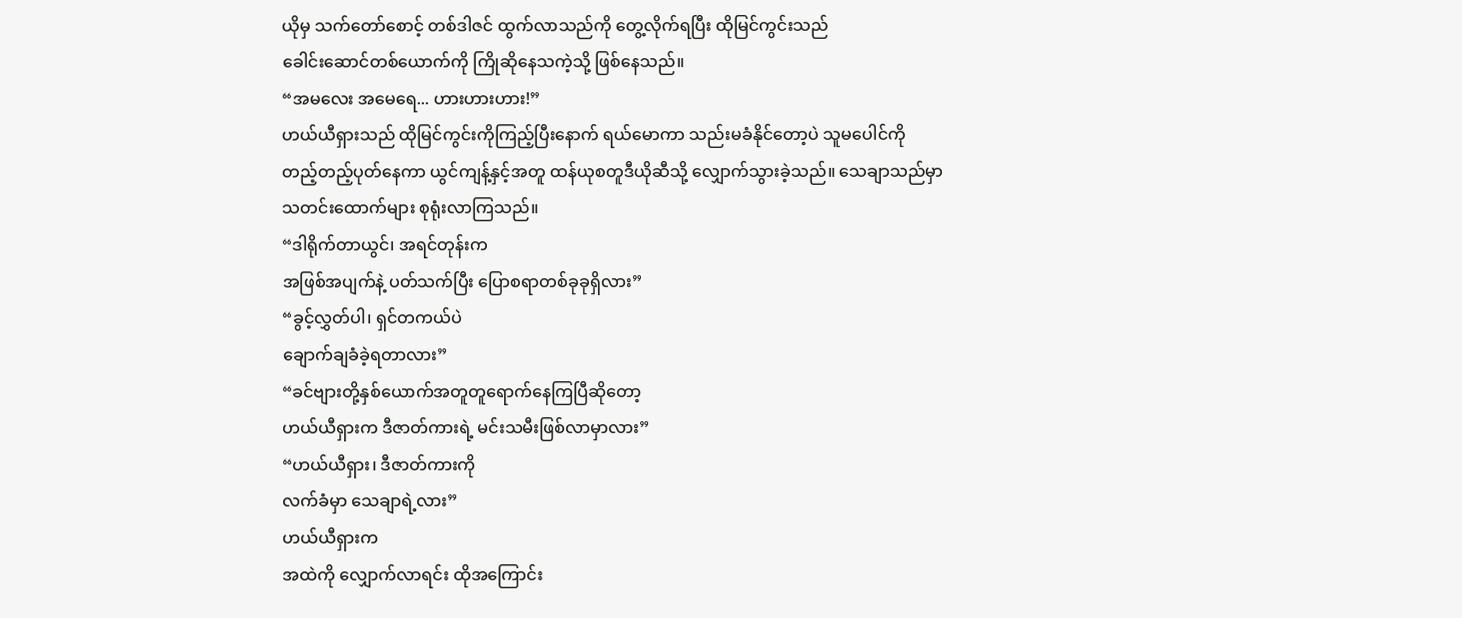ယိုမှ သက်တော်စောင့် တစ်ဒါဇင် ထွက်လာသည်ကို တွေ့လိုက်ရပြီး ထိုမြင်ကွင်းသည်
ခေါင်းဆောင်တစ်ယောက်ကို ကြိုဆိုနေသကဲ့သို့ ဖြစ်နေသည်။
“အမလေး အမေရေ... ဟားဟားဟား!”
ဟယ်ယီရှားသည် ထိုမြင်ကွင်းကိုကြည့်ပြီးနောက် ရယ်မောကာ သည်းမခံနိုင်တော့ပဲ သူမပေါင်ကို
တည့်တည့်ပုတ်နေကာ ယွင်ကျန့်နှင့်အတူ ထန်ယုစတူဒီယိုဆီသို့ လျှောက်သွားခဲ့သည်။ သေချာသည်မှာ
သတင်းထောက်များ စုရုံးလာကြသည်။
“ဒါရိုက်တာယွင်၊ အရင်တုန်းက
အဖြစ်အပျက်နဲ့ ပတ်သက်ပြီး ပြောစရာတစ်ခုခုရှိလား”
“ခွင့်လွှတ်ပါ၊ ရှင်တကယ်ပဲ
ချောက်ချခံခဲ့ရတာလား”
“ခင်ဗျားတို့နှစ်ယောက်အတူတူရောက်နေကြပြီဆိုတော့
ဟယ်ယီရှားက ဒီဇာတ်ကားရဲ့ မင်းသမီးဖြစ်လာမှာလား”
“ဟယ်ယီရှား၊ ဒီဇာတ်ကားကို
လက်ခံမှာ သေချာရဲ့လား”
ဟယ်ယီရှားက
အထဲကို လျှောက်လာရင်း ထိုအကြောင်း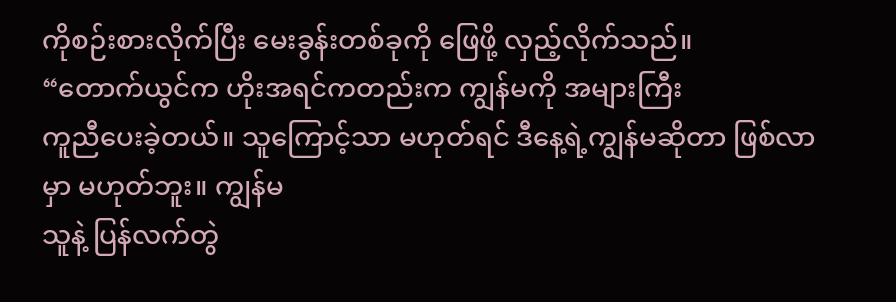ကိုစဉ်းစားလိုက်ပြီး မေးခွန်းတစ်ခုကို ဖြေဖို့ လှည့်လိုက်သည်။
“တောက်ယွင်က ဟိုးအရင်ကတည်းက ကျွန်မကို အများကြီး
ကူညီပေးခဲ့တယ်။ သူကြောင့်သာ မဟုတ်ရင် ဒီနေ့ရဲ့ကျွန်မဆိုတာ ဖြစ်လာမှာ မဟုတ်ဘူး။ ကျွန်မ
သူနဲ့ ပြန်လက်တွဲ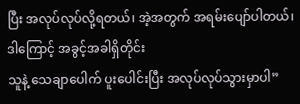ပြီး အလုပ်လုပ်လို့ရတယ်၊ အဲ့အတွက် အရမ်းပျော်ပါတယ်၊ ဒါကြောင့် အခွင့်အခါရှိတိုင်း
သူနဲ့ သေချာပေါက် ပူးပေါင်းပြီး အလုပ်လုပ်သွားမှာပါ”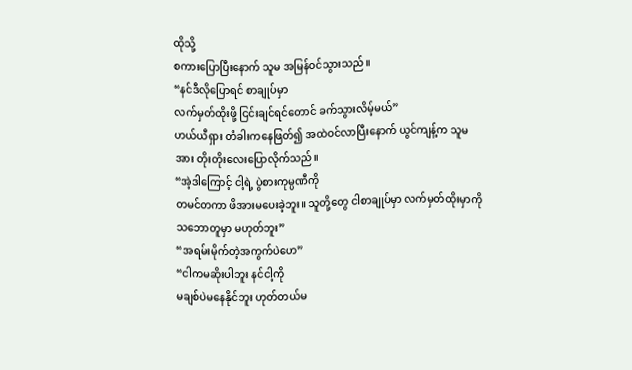ထိုသို့
စကားပြောပြီးနောက် သူမ အမြန်ဝင်သွားသည်။
“နင်ဒီလိုပြောရင် စာချုပ်မှာ
လက်မှတ်ထိုးဖို့ ငြင်းချင်ရင်တောင် ခက်သွားလိမ့်မယ်”
ဟယ်ယီရှား တံခါးကနေဖြတ်၍ အထဲဝင်လာပြီးနောက် ယွင်ကျန့်က သူမအား တိုးတိုးလေးပြောလိုက်သည်။
“အဲ့ဒါကြောင့် ငါ့ရဲ့ ပွဲစားကုမ္ပဏီကို
တမင်တကာ ဖိအားမပေးခဲ့ဘူး။ သူတို့တွေ ငါစာချုပ်မှာ လက်မှတ်ထိုးမှာကို သဘောတူမှာ မဟုတ်ဘူး”
“အရမ်းမိုက်တဲ့အကွက်ပဲဟေ”
“ငါကမဆိုးပါဘူး နင်ငါ့ကို
မချစ်ပဲမနေနိုင်ဘူး ဟုတ်တယ်မ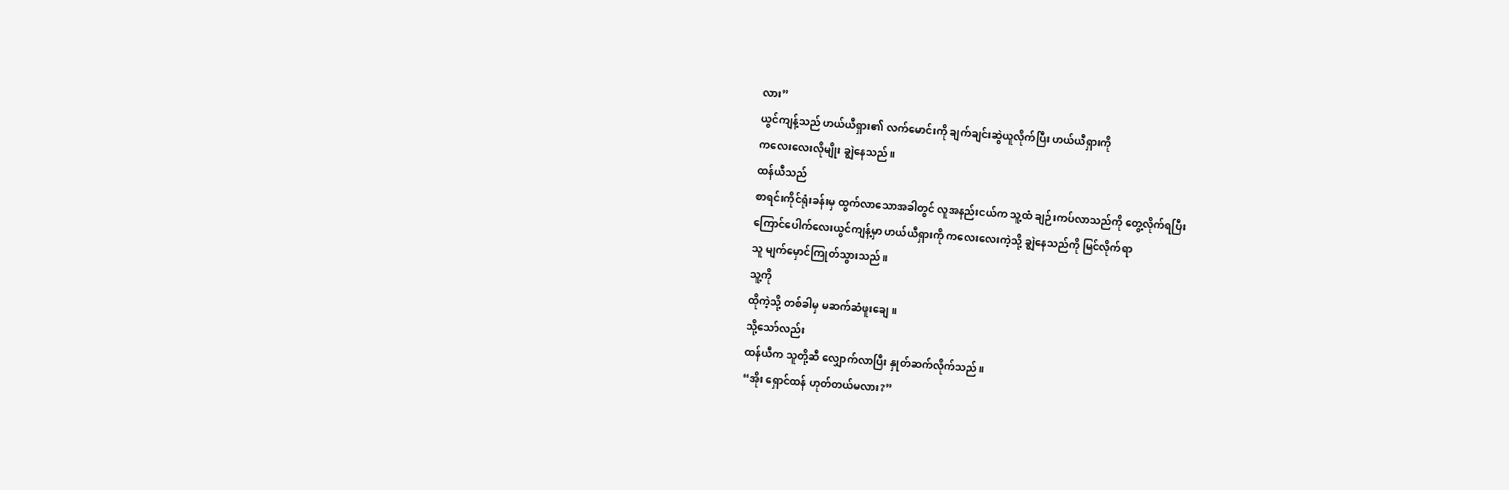လား”
ယွင်ကျန့်သည် ဟယ်ယီရှား၏ လက်မောင်းကို ချက်ချင်းဆွဲယူလိုက်ပြီး ဟယ်ယီရှားကို
ကလေးလေးလိုမျိုး ချွဲနေသည်။
ထန်ယီသည်
စာရင်းကိုင်ရုံးခန်းမှ ထွက်လာသောအခါတွင် လူအနည်းငယ်က သူ့ထံ ချဉ်းကပ်လာသည်ကို တွေ့လိုက်ရပြီး
ကြောင်ပေါက်လေးယွင်ကျန့်မှာ ဟယ်ယီရှားကို ကလေးလေးကဲ့သို့ ချွဲနေသည်ကို မြင်လိုက်ရာ
သူ မျက်မှောင်ကြုတ်သွားသည်။
သူ့ကို
ထိုကဲ့သို့ တစ်ခါမှ မဆက်ဆံဖူးချေ။
သို့သော်လည်း
ထန်ယီက သူတို့ဆီ လျှောက်လာပြီး နှုတ်ဆက်လိုက်သည်။
“အိုး ရှောင်ထန် ဟုတ်တယ်မလား?”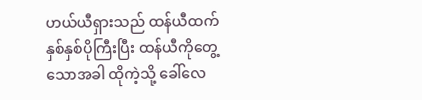ဟယ်ယီရှားသည် ထန်ယီထက် နှစ်နှစ်ပိုကြီးပြီး ထန်ယီကိုတွေ့သောအခါ ထိုကဲ့သို့ ခေါ်လေ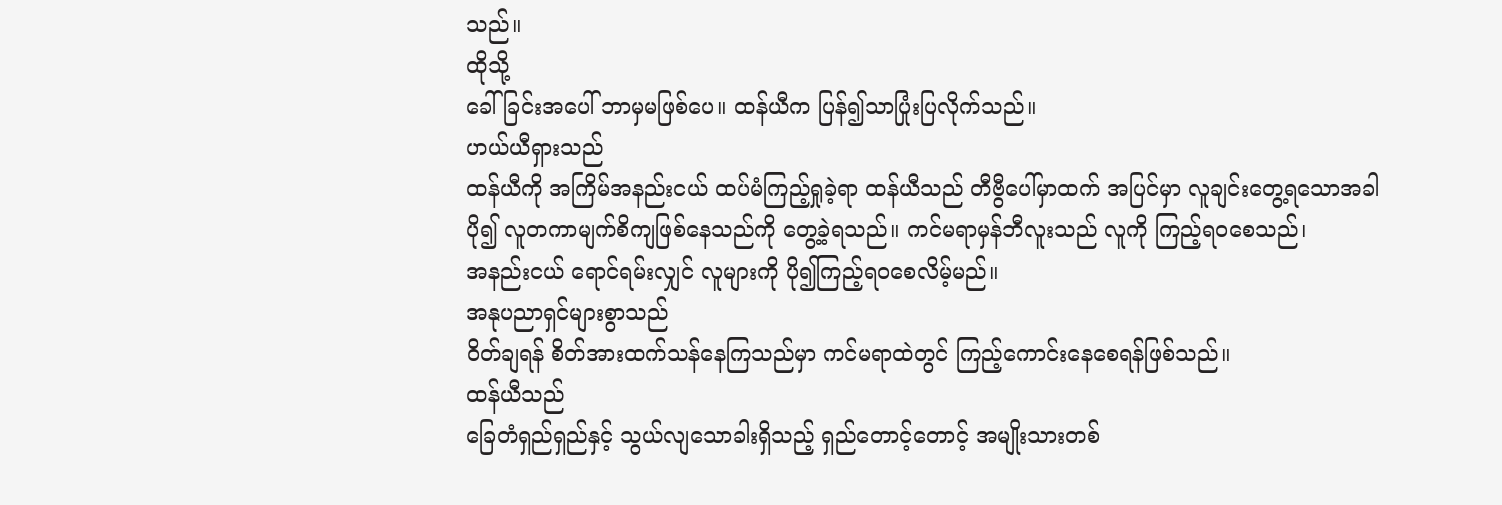သည်။
ထိုသို့
ခေါ်ခြင်းအပေါ် ဘာမှမဖြစ်ပေ။ ထန်ယီက ပြန်၍သာပြုံးပြလိုက်သည်။
ဟယ်ယီရှားသည်
ထန်ယီကို အကြိမ်အနည်းငယ် ထပ်မံကြည့်ရှုခဲ့ရာ ထန်ယီသည် တီဗွီပေါ်မှာထက် အပြင်မှာ လူချင်းတွေ့ရသောအခါ
ပို၍ လူတကာမျက်စိကျဖြစ်နေသည်ကို တွေ့ခဲ့ရသည်။ ကင်မရာမှန်ဘီလူးသည် လူကို ကြည့်ရဝစေသည်၊
အနည်းငယ် ရောင်ရမ်းလျှင် လူများကို ပို၍ကြည့်ရဝစေလိမ့်မည်။
အနုပညာရှင်များစွာသည်
ဝိတ်ချရန် စိတ်အားထက်သန်နေကြသည်မှာ ကင်မရာထဲတွင် ကြည့်ကောင်းနေစေရန်ဖြစ်သည်။
ထန်ယီသည်
ခြေတံရှည်ရှည်နှင့် သွယ်လျသောခါးရှိသည့် ရှည်တောင့်တောင့် အမျိုးသားတစ်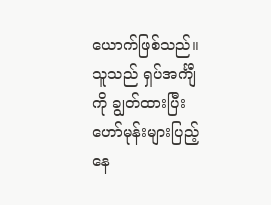ယောက်ဖြစ်သည်။
သူသည် ရှပ်အင်္ကျီကို ချွတ်ထားပြီး ဟော်မုန်းများပြည့်နေ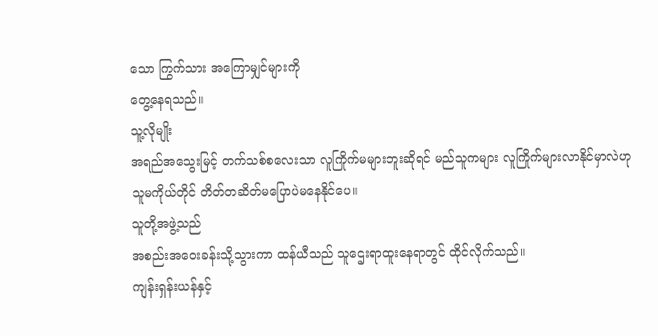သော ကြွက်သား အကြောမျှင်များကို
တွေ့နေရသည်။
သူ့လိုမျိုး
အရည်အသွေးမြင့် တက်သစ်စလေးသာ လူကြိုက်မများဘူးဆိုရင် မည်သူကများ လူကြိုက်များလာနိုင်မှာလဲဟု
သူမကိုယ်တိုင် တိတ်တဆိတ်မပြောပဲမနေနိုင်ပေ။
သူတို့အဖွဲ့သည်
အစည်းအဝေးခန်းသို့သွားကာ ထန်ယီသည် သူဌေးရာထူးနေရာတွင် ထိုင်လိုက်သည်။
ကျန်းရှန်းယန်နှင့်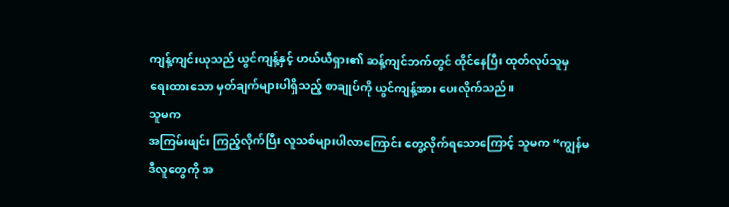ကျန့်ကျင်းယုသည် ယွင်ကျန့်နှင့် ဟယ်ယီရှား၏ ဆန့်ကျင်ဘက်တွင် ထိုင်နေပြီး ထုတ်လုပ်သူမှ
ရေးထားသော မှတ်ချက်များပါရှိသည့် စာချုပ်ကို ယွင်ကျန့်အား ပေးလိုက်သည်။
သူမက
အကြမ်းဖျင်း ကြည့်လိုက်ပြီး လူသစ်များပါလာကြောင်း တွေ့လိုက်ရသောကြောင့် သူမက “ကျွန်မ
ဒီလူတွေကို အ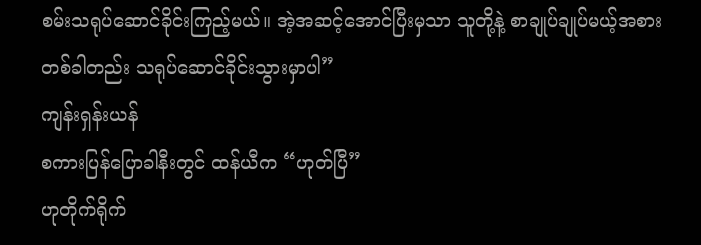စမ်းသရုပ်ဆောင်ခိုင်းကြည့်မယ်။ အဲ့အဆင့်အောင်ပြီးမှသာ သူတို့နဲ့ စာချုပ်ချုပ်မယ့်အစား
တစ်ခါတည်း သရုပ်ဆောင်ခိုင်းသွားမှာပါ”
ကျန်းရှန်းယန်
စကားပြန်ပြောခါနီးတွင် ထန်ယီက “ဟုတ်ပြီ”
ဟုတိုက်ရိုက်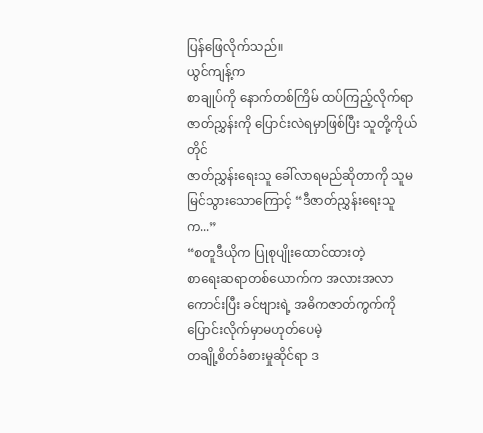ပြန်ဖြေလိုက်သည်။
ယွင်ကျန့်က
စာချုပ်ကို နောက်တစ်ကြိမ် ထပ်ကြည့်လိုက်ရာ ဇာတ်ညွှန်းကို ပြောင်းလဲရမှာဖြစ်ပြီး သူတို့ကိုယ်တိုင်
ဇာတ်ညွှန်းရေးသူ ခေါ်လာရမည်ဆိုတာကို သူမ မြင်သွားသောကြောင့် “ဒီဇာတ်ညွှန်းရေးသူက...”
“စတူဒီယိုက ပြုစုပျိုးထောင်ထားတဲ့
စာရေးဆရာတစ်ယောက်က အလားအလာကောင်းပြီး ခင်ဗျားရဲ့ အဓိကဇာတ်ကွက်ကို ပြောင်းလိုက်မှာမဟုတ်ပေမဲ့
တချို့စိတ်ခံစားမှုဆိုင်ရာ ဒ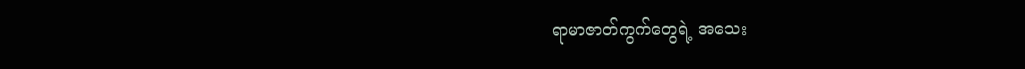ရာမာဇာတ်ကွက်တွေရဲ့ အသေး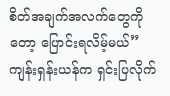စိတ်အချက်အလက်တွေကိုတော့ ပြောင်းရလိမ့်မယ်” ကျန်းရှန်းယန်က ရှင်းပြလိုက်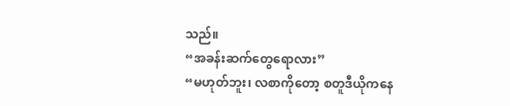သည်။
“အခန်းဆက်တွေရောလား”
“မဟုတ်ဘူး၊ လစာကိုတော့ စတူဒီယိုကနေ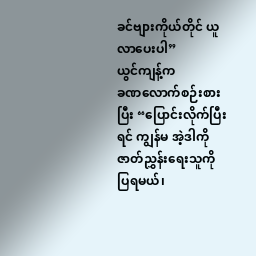ခင်ဗျားကိုယ်တိုင် ယူလာပေးပါ”
ယွင်ကျန့်က
ခဏလောက်စဉ်းစားပြီး “ပြောင်းလိုက်ပြီးရင် ကျွန်မ အဲ့ဒါကို ဇာတ်ညွှန်းရေးသူကို ပြရမယ်၊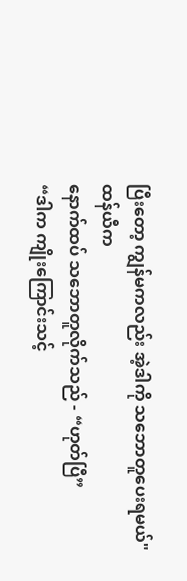ပြီးတော့ ကျွန်မကလည်း အဲ့ဒါကို သဘောတူပေးရမယ်"
ထန်ယီက
နောက်ထပ် သဘောတူလိုက်သည် - “ဟုတ်ပြီ”
“ဒါက ကျိုးကြောင်းသင့်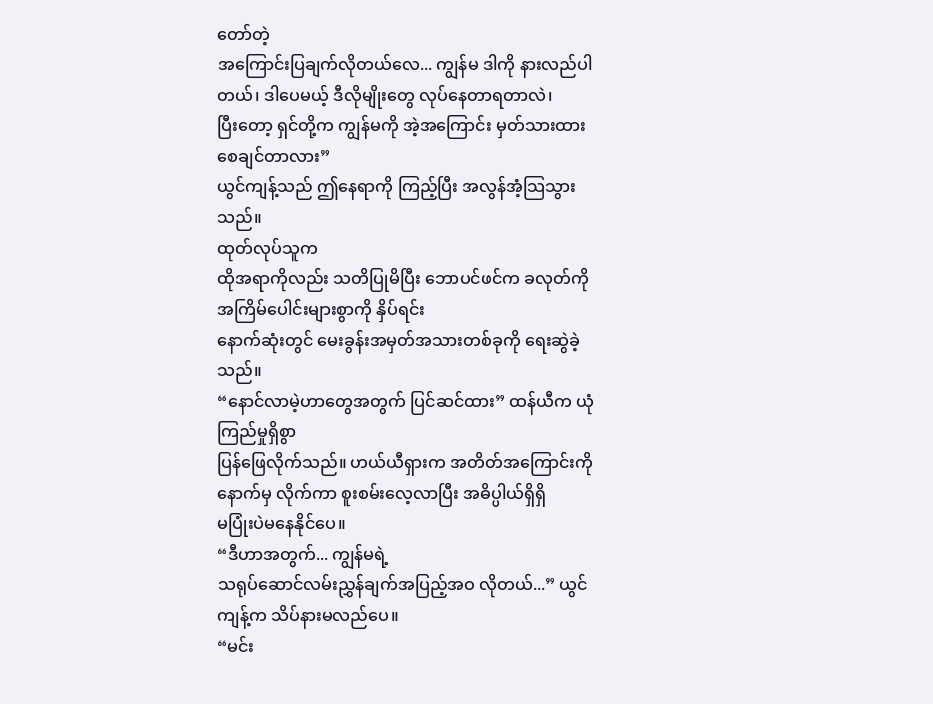တော်တဲ့
အကြောင်းပြချက်လိုတယ်လေ... ကျွန်မ ဒါကို နားလည်ပါတယ်၊ ဒါပေမယ့် ဒီလိုမျိုးတွေ လုပ်နေတာရတာလဲ၊
ပြီးတော့ ရှင်တို့က ကျွန်မကို အဲ့အကြောင်း မှတ်သားထားစေချင်တာလား”
ယွင်ကျန့်သည် ဤနေရာကို ကြည့်ပြီး အလွန်အံ့သြသွားသည်။
ထုတ်လုပ်သူက
ထိုအရာကိုလည်း သတိပြုမိပြီး ဘောပင်ဖင်က ခလုတ်ကို အကြိမ်ပေါင်းများစွာကို နှိပ်ရင်း
နောက်ဆုံးတွင် မေးခွန်းအမှတ်အသားတစ်ခုကို ရေးဆွဲခဲ့သည်။
“နောင်လာမဲ့ဟာတွေအတွက် ပြင်ဆင်ထား” ထန်ယီက ယုံကြည်မှုရှိစွာ
ပြန်ဖြေလိုက်သည်။ ဟယ်ယီရှားက အတိတ်အကြောင်းကို နောက်မှ လိုက်ကာ စူးစမ်းလေ့လာပြီး အဓိပ္ပါယ်ရှိရှိ
မပြုံးပဲမနေနိုင်ပေ။
“ဒီဟာအတွက်... ကျွန်မရဲ့
သရုပ်ဆောင်လမ်းညွှန်ချက်အပြည့်အဝ လိုတယ်...” ယွင်ကျန့်က သိပ်နားမလည်ပေ။
“မင်း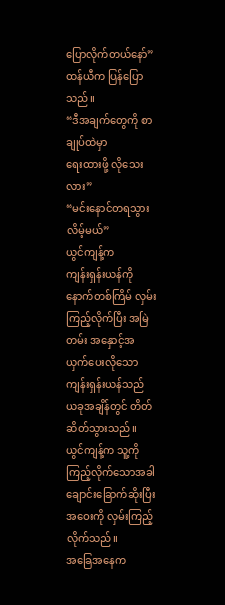ပြောလိုက်တယ်နော်” ထန်ယီက ပြန်ပြောသည်။
“ဒီအချက်တွေကို စာချုပ်ထဲမှာ
ရေးထားဖို့ လိုသေးလား”
“မင်းနောင်တရသွားလိမ့်မယ်”
ယွင်ကျန့်က
ကျန်းရှန်းယန်ကို နောက်တစ်ကြိမ် လှမ်းကြည့်လိုက်ပြီး အမြဲတမ်း အနှောင့်အယှက်ပေးလိုသော
ကျန်းရှန်းယန်သည် ယခုအချိန်တွင် တိတ်ဆိတ်သွားသည်။ ယွင်ကျန့်က သူ့ကို ကြည့်လိုက်သောအခါ
ချောင်းခြောက်ဆိုးပြီး အဝေးကို လှမ်းကြည့်လိုက်သည်။
အခြေအနေက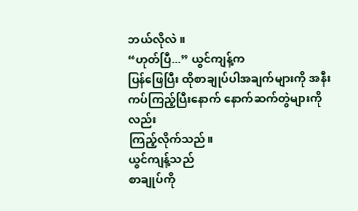ဘယ်လိုလဲ။
“ဟုတ်ပြီ...” ယွင်ကျန့်က
ပြန်ဖြေပြီး ထိုစာချုပ်ပါအချက်များကို အနီးကပ်ကြည့်ပြီးနောက် နောက်ဆက်တွဲများကိုလည်း
ကြည့်လိုက်သည်။
ယွင်ကျန့်သည်
စာချုပ်ကို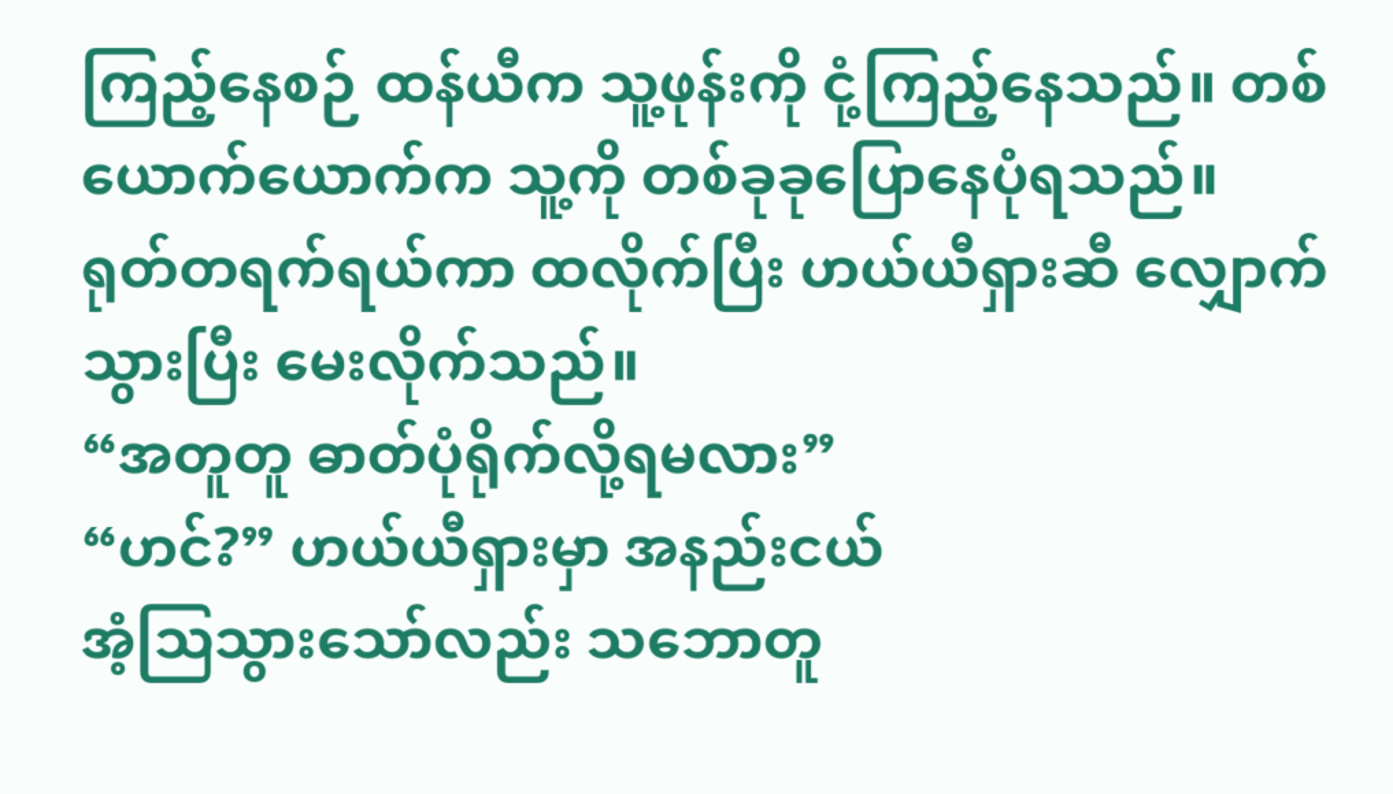ကြည့်နေစဉ် ထန်ယီက သူ့ဖုန်းကို ငုံ့ကြည့်နေသည်။ တစ်ယောက်ယောက်က သူ့ကို တစ်ခုခုပြောနေပုံရသည်။
ရုတ်တရက်ရယ်ကာ ထလိုက်ပြီး ဟယ်ယီရှားဆီ လျှောက်သွားပြီး မေးလိုက်သည်။
“အတူတူ ဓာတ်ပုံရိုက်လို့ရမလား”
“ဟင်?” ဟယ်ယီရှားမှာ အနည်းငယ်
အံ့သြသွားသော်လည်း သဘောတူ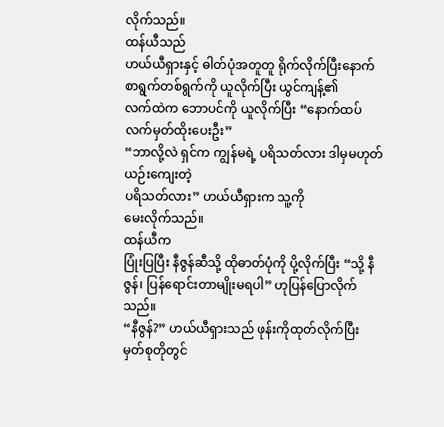လိုက်သည်။
ထန်ယီသည်
ဟယ်ယီရှားနှင့် ဓါတ်ပုံအတူတူ ရိုက်လိုက်ပြီးနောက် စာရွက်တစ်ရွက်ကို ယူလိုက်ပြီး ယွင်ကျန့်၏
လက်ထဲက ဘောပင်ကို ယူလိုက်ပြီး “နောက်ထပ် လက်မှတ်ထိုးပေးဦး”
“ဘာလို့လဲ ရှင်က ကျွန်မရဲ့ ပရိသတ်လား ဒါမှမဟုတ် ယဉ်းကျေးတဲ့
ပရိသတ်လား” ဟယ်ယီရှားက သူ့ကို
မေးလိုက်သည်။
ထန်ယီက
ပြုံးပြပြီး နီဇွန်ဆီသို့ ထိုဓာတ်ပုံကို ပို့လိုက်ပြီး “သို့ နီဇွန်၊ ပြန်ရောင်းတာမျိုးမရပါ” ဟုပြန်ပြောလိုက်သည်။
“နီဇွန်?” ဟယ်ယီရှားသည် ဖုန်းကိုထုတ်လိုက်ပြီး
မှတ်စုတိုတွင်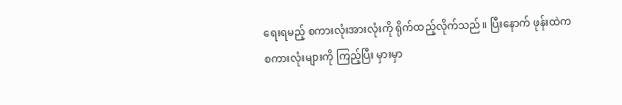ရေးရမည့် စကားလုံးအားလုံးကို ရိုက်ထည့်လိုက်သည်။ ပြီးနောက် ဖုန်းထဲက
စကားလုံးများကို ကြည့်ပြီး မှားမှာ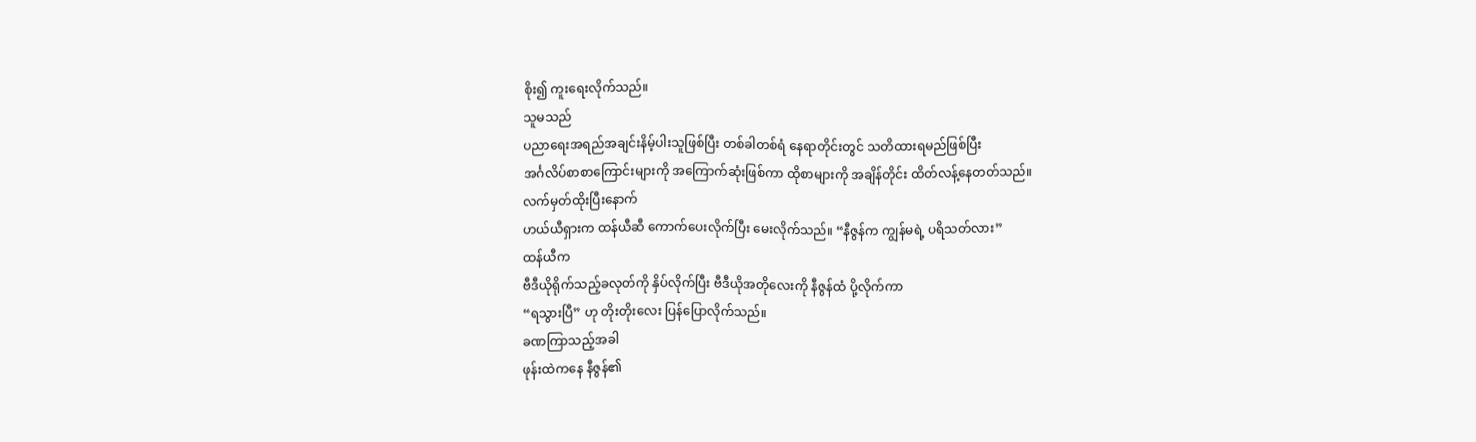စိုး၍ ကူးရေးလိုက်သည်။
သူမသည်
ပညာရေးအရည်အချင်းနိမ့်ပါးသူဖြစ်ပြီး တစ်ခါတစ်ရံ နေရာတိုင်းတွင် သတိထားရမည်ဖြစ်ပြီး
အင်္ဂလိပ်စာစာကြောင်းများကို အကြောက်ဆုံးဖြစ်ကာ ထိုစာများကို အချိန်တိုင်း ထိတ်လန့်နေတတ်သည်။
လက်မှတ်ထိုးပြီးနောက်
ဟယ်ယီရှားက ထန်ယီဆီ ကောက်ပေးလိုက်ပြီး မေးလိုက်သည်။ “နီဇွန်က ကျွန်မရဲ့ ပရိသတ်လား”
ထန်ယီက
ဗီဒီယိုရိုက်သည့်ခလုတ်ကို နှိပ်လိုက်ပြီး ဗီဒီယိုအတိုလေးကို နီဇွန်ထံ ပို့လိုက်ကာ
“ရသွားပြီ” ဟု တိုးတိုးလေး ပြန်ပြောလိုက်သည်။
ခဏကြာသည့်အခါ
ဖုန်းထဲကနေ နီဇွန်၏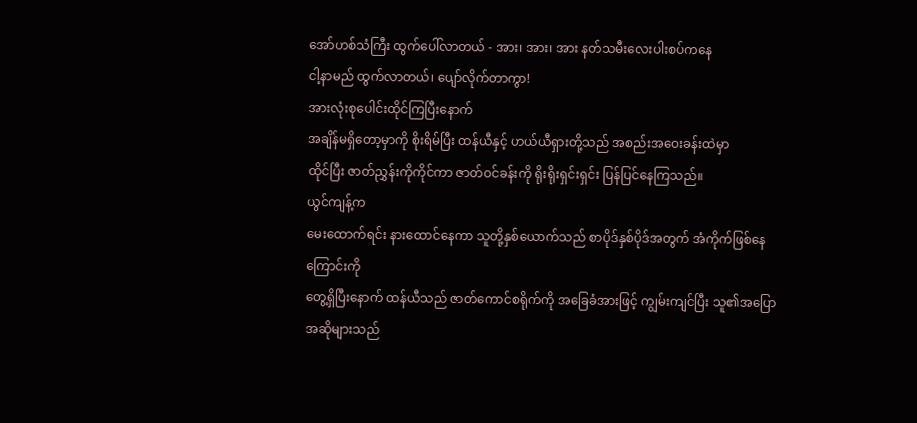အော်ဟစ်သံကြီး ထွက်ပေါ်လာတယ် - အား၊ အား၊ အား နတ်သမီးလေးပါးစပ်ကနေ
ငါ့နာမည် ထွက်လာတယ်၊ ပျော်လိုက်တာကွာ!
အားလုံးစုပေါင်းထိုင်ကြပြီးနောက်
အချိန်မရှိတော့မှာကို စိုးရိမ်ပြီး ထန်ယီနှင့် ဟယ်ယီရှားတို့သည် အစည်းအဝေးခန်းထဲမှာ
ထိုင်ပြီး ဇာတ်ညွှန်းကိုကိုင်ကာ ဇာတ်ဝင်ခန်းကို ရိုးရိုးရှင်းရှင်း ပြန်ပြင်နေကြသည်။
ယွင်ကျန့်က
မေးထောက်ရင်း နားထောင်နေကာ သူတို့နှစ်ယောက်သည် စာပိုဒ်နှစ်ပိုဒ်အတွက် အံကိုက်ဖြစ်နေကြောင်းကို
တွေ့ရှိပြီးနောက် ထန်ယီသည် ဇာတ်ကောင်စရိုက်ကို အခြေခံအားဖြင့် ကျွမ်းကျင်ပြီး သူ၏အပြောအဆိုများသည်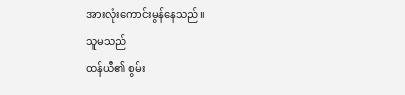အားလုံးကောင်းမွန်နေသည်။
သူမသည်
ထန်ယီ၏ စွမ်း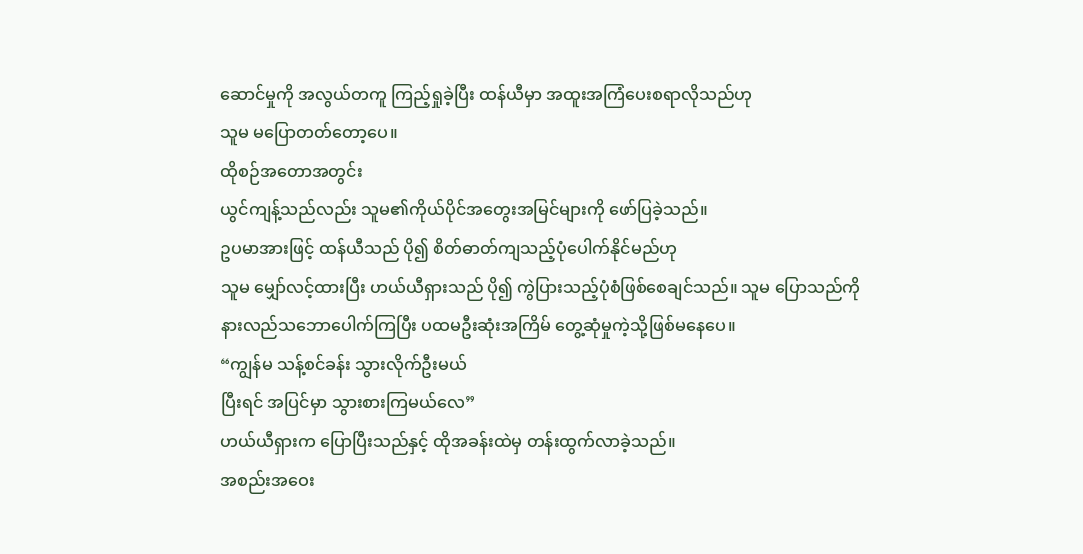ဆောင်မှုကို အလွယ်တကူ ကြည့်ရှုခဲ့ပြီး ထန်ယီမှာ အထူးအကြံပေးစရာလိုသည်ဟု
သူမ မပြောတတ်တော့ပေ။
ထိုစဉ်အတောအတွင်း
ယွင်ကျန့်သည်လည်း သူမ၏ကိုယ်ပိုင်အတွေးအမြင်များကို ဖော်ပြခဲ့သည်။
ဥပမာအားဖြင့် ထန်ယီသည် ပို၍ စိတ်ဓာတ်ကျသည့်ပုံပေါက်နိုင်မည်ဟု
သူမ မျှော်လင့်ထားပြီး ဟယ်ယီရှားသည် ပို၍ ကွဲပြားသည့်ပုံစံဖြစ်စေချင်သည်။ သူမ ပြောသည်ကို
နားလည်သဘောပေါက်ကြပြီး ပထမဦးဆုံးအကြိမ် တွေ့ဆုံမှုကဲ့သို့ဖြစ်မနေပေ။
“ကျွန်မ သန့်စင်ခန်း သွားလိုက်ဦးမယ်
ပြီးရင် အပြင်မှာ သွားစားကြမယ်လေ”
ဟယ်ယီရှားက ပြောပြီးသည်နှင့် ထိုအခန်းထဲမှ တန်းထွက်လာခဲ့သည်။
အစည်းအဝေး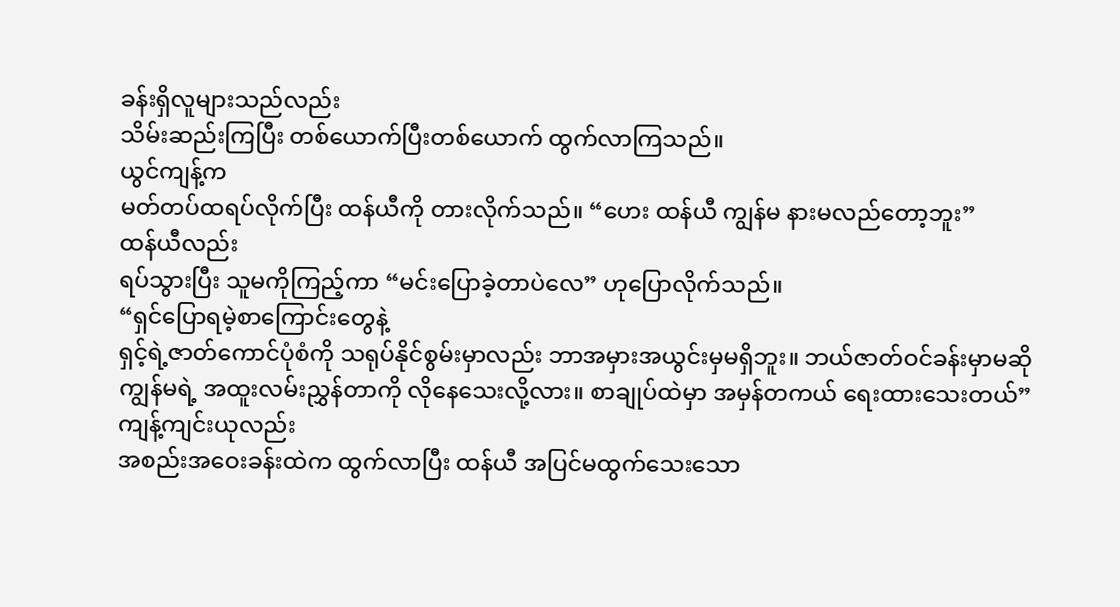ခန်းရှိလူများသည်လည်း
သိမ်းဆည်းကြပြီး တစ်ယောက်ပြီးတစ်ယောက် ထွက်လာကြသည်။
ယွင်ကျန့်က
မတ်တပ်ထရပ်လိုက်ပြီး ထန်ယီကို တားလိုက်သည်။ “ဟေး ထန်ယီ ကျွန်မ နားမလည်တော့ဘူး”
ထန်ယီလည်း
ရပ်သွားပြီး သူမကိုကြည့်ကာ “မင်းပြောခဲ့တာပဲလေ” ဟုပြောလိုက်သည်။
“ရှင်ပြောရမဲ့စာကြောင်းတွေနဲ့
ရှင့်ရဲ့ဇာတ်ကောင်ပုံစံကို သရုပ်နိုင်စွမ်းမှာလည်း ဘာအမှားအယွင်းမှမရှိဘူး။ ဘယ်ဇာတ်ဝင်ခန်းမှာမဆို
ကျွန်မရဲ့ အထူးလမ်းညွှန်တာကို လိုနေသေးလို့လား။ စာချုပ်ထဲမှာ အမှန်တကယ် ရေးထားသေးတယ်”
ကျန့်ကျင်းယုလည်း
အစည်းအဝေးခန်းထဲက ထွက်လာပြီး ထန်ယီ အပြင်မထွက်သေးသော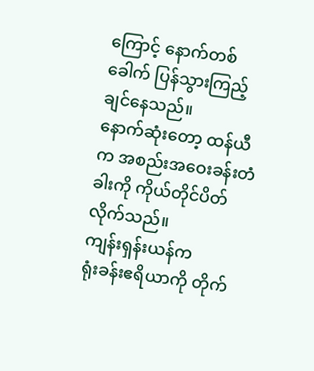ကြောင့် နောက်တစ်ခေါက် ပြန်သွားကြည့်ချင်နေသည်။
နောက်ဆုံးတော့ ထန်ယီက အစည်းအဝေးခန်းတံခါးကို ကိုယ်တိုင်ပိတ်လိုက်သည်။
ကျန်းရှန်းယန်က
ရုံးခန်းဧရိယာကို တိုက်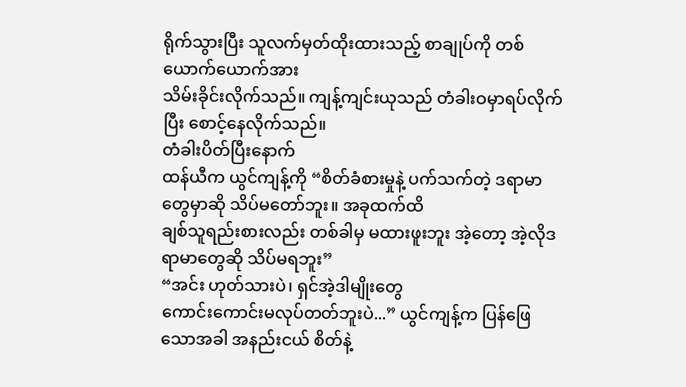ရိုက်သွားပြီး သူလက်မှတ်ထိုးထားသည့် စာချုပ်ကို တစ်ယောက်ယောက်အား
သိမ်းခိုင်းလိုက်သည်။ ကျန့်ကျင်းယုသည် တံခါးဝမှာရပ်လိုက်ပြီး စောင့်နေလိုက်သည်။
တံခါးပိတ်ပြီးနောက်
ထန်ယီက ယွင်ကျန့်ကို “စိတ်ခံစားမှုနဲ့ ပက်သက်တဲ့ ဒရာမာတွေမှာဆို သိပ်မတော်ဘူး။ အခုထက်ထိ
ချစ်သူရည်းစားလည်း တစ်ခါမှ မထားဖူးဘူး အဲ့တော့ အဲ့လိုဒရာမာတွေဆို သိပ်မရဘူး”
“အင်း ဟုတ်သားပဲ၊ ရှင်အဲ့ဒါမျိုးတွေ
ကောင်းကောင်းမလုပ်တတ်ဘူးပဲ...” ယွင်ကျန့်က ပြန်ဖြေသောအခါ အနည်းငယ် စိတ်နဲ့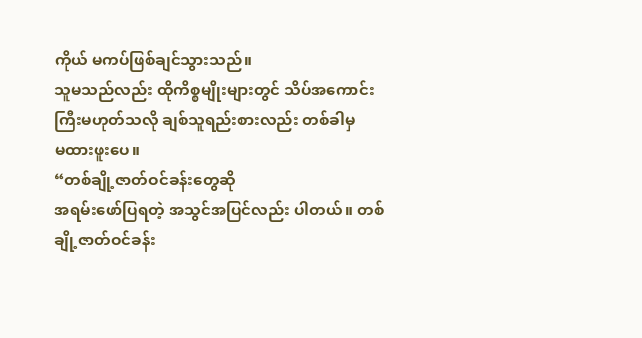ကိုယ် မကပ်ဖြစ်ချင်သွားသည်။
သူမသည်လည်း ထိုကိစ္စမျိုးများတွင် သိပ်အကောင်းကြီးမဟုတ်သလို ချစ်သူရည်းစားလည်း တစ်ခါမှ
မထားဖူးပေ။
“တစ်ချို့ဇာတ်ဝင်ခန်းတွေဆို
အရမ်းဖော်ပြရတဲ့ အသွင်အပြင်လည်း ပါတယ်။ တစ်ချို့ဇာတ်ဝင်ခန်း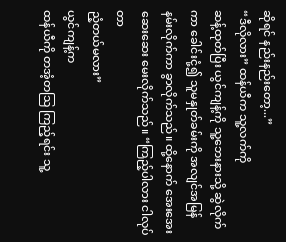ဆိုရင် နည်းနည်းတော့...”
“ဒီလိုလား” ထန်ယီက သူ့လက်ကို
ဆန့်ထုတ်ပြီး ယွင်ကျန့်ကို သူ့ဘေးနားသို့ ဆွဲလိုက်ကာ ခေါင်းငုံ့၍ သူမနှုတ်ခမ်းကို အလျင်အမြန်
နမ်းလိုက်ကာ ခွာလိုက်သည်။ ထို့နောက် အေးအေးဆေးဆေး မေးလိုက်သည်။ “ကြည့်ပါလား ငါလုပ်တာ
ညံ့တယ်မလား”
ယွင်ကျန့်က
ထန်ယီကို တအံ့တသြ ကြည့်ရင်း သူ့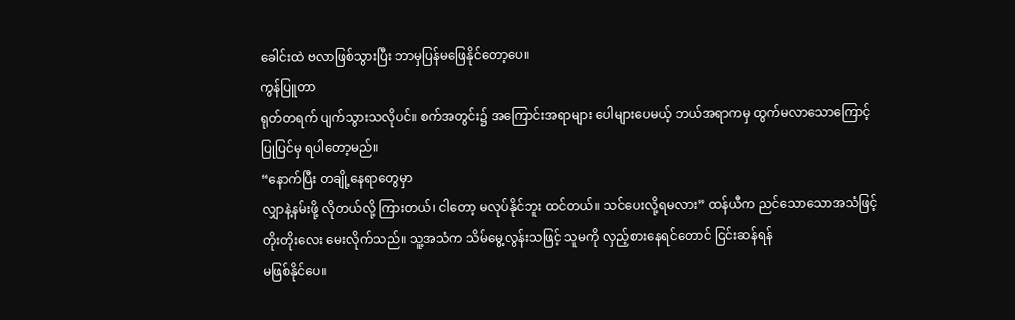ခေါင်းထဲ ဗလာဖြစ်သွားပြီး ဘာမှပြန်မဖြေနိုင်တော့ပေ။
ကွန်ပြူတာ
ရုတ်တရက် ပျက်သွားသလိုပင်။ စက်အတွင်း၌ အကြောင်းအရာများ ပေါများပေမယ့် ဘယ်အရာကမှ ထွက်မလာသောကြောင့်
ပြုပြင်မှ ရပါတော့မည်။
“နောက်ပြီး တချို့နေရာတွေမှာ
လျှာနဲ့နမ်းဖို့ လိုတယ်လို့ ကြားတယ်၊ ငါတော့ မလုပ်နိုင်ဘူး ထင်တယ်။ သင်ပေးလို့ရမလား” ထန်ယီက ညင်သောသောအသံဖြင့်
တိုးတိုးလေး မေးလိုက်သည်။ သူ့အသံက သိမ်မွေ့လွန်းသဖြင့် သူမကို လှည့်စားနေရင်တောင် ငြင်းဆန်ရန်
မဖြစ်နိုင်ပေ။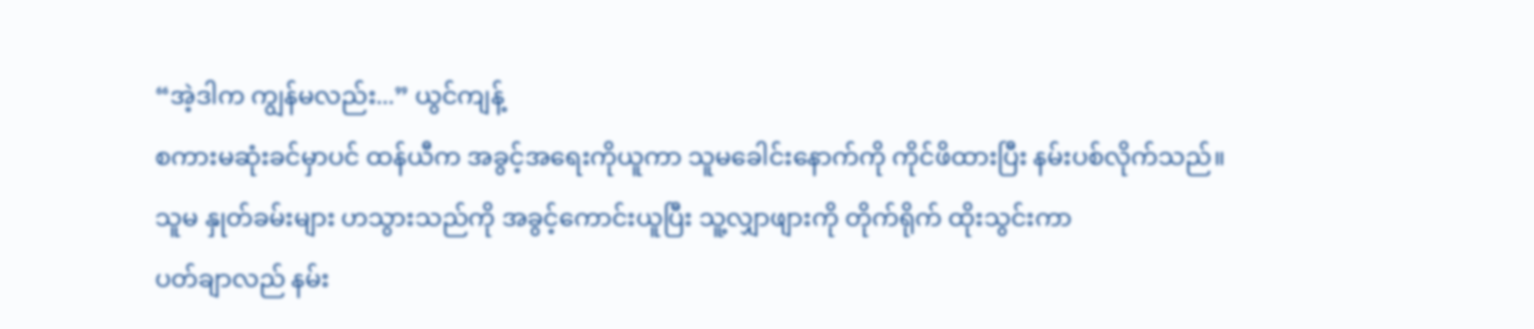“အဲ့ဒါက ကျွန်မလည်း...” ယွင်ကျန့်
စကားမဆုံးခင်မှာပင် ထန်ယီက အခွင့်အရေးကိုယူကာ သူမခေါင်းနောက်ကို ကိုင်ဖိထားပြီး နမ်းပစ်လိုက်သည်။
သူမ နှုတ်ခမ်းများ ဟသွားသည်ကို အခွင့်ကောင်းယူပြီး သူ့လျှာဖျားကို တိုက်ရိုက် ထိုးသွင်းကာ
ပတ်ချာလည် နမ်း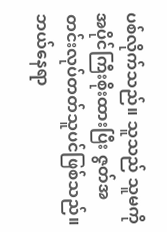ပစ်လိုက်သည်။ သူသည် သူမကို အပိုင်ကြီးစိုးထားပြီး ဇွတ်အတင်းလုပ်တတ်သူပင်ဖြစ်သည်။
ဘယ်နေရာ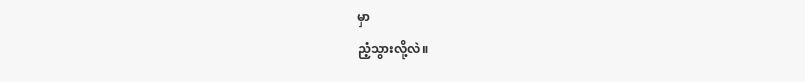မှာ
ညံ့သွားလို့လဲ။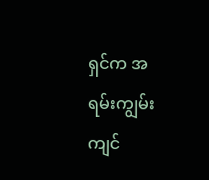ရှင်က အရမ်းကျွမ်းကျင်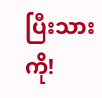ပြီးသားကို!